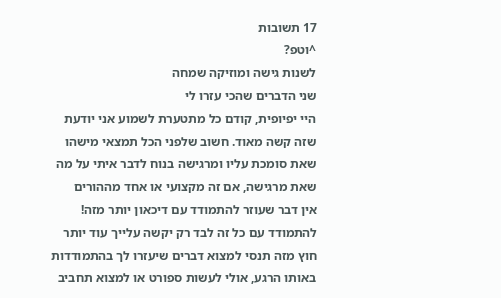17 תשובות
^וטפ?
לשנות גישה ומוזיקה שמחה
שני הדברים שהכי עזרו לי
היי יפיופית, קודם כל מתטערת לשמוע אני יודעת שזה קשה מאוד. חשוב שלפני הכל תמצאי מישהו שאת סומכת עליו ומרגישה בנוח לדבר איתי על מה שאת מרגישה, אם זה מקצועי או אחד מההורים
אין דבר שעוזר להתמודד עם דיכאון יותר מזה! להתמודד עם כל זה לבד רק יקשה עלייך עוד יותר
חוץ מזה תנסי למצוא דברים שיעזרו לך בהתמודדות באותו הרגע, אולי לעשות ספורט או למצוא תחביב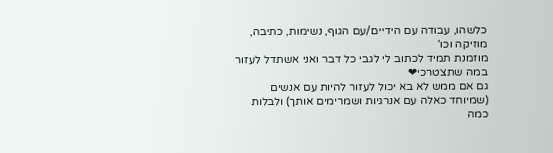כלשהו, עבודה עם הידיים/עם הגוף, נשימות, כתיבה, מוזיקה וכו'
מוזמנת תמיד לכתוב לי לגבי כל דבר ואני אשתדל לעזור במה שתצטרכי❤
גם אם ממש לא בא יכול לעזור להיות עם אנשים (שמיוחד כאלה עם אנרגיות ושמרימים אותך) ולבלות כמה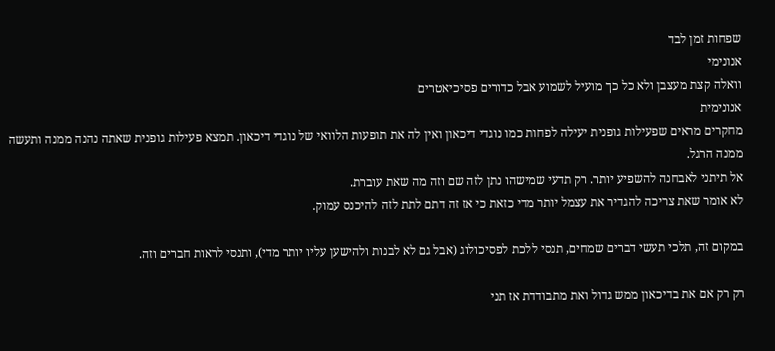שפחות זמן לבד
אנונימי
וואלה קצת מעצבן ולא כל כך מועיל לשמוע אבל כדורים פסיכיאטרים
אנונימית
מחקרים מראים שפעילות גופנית יעילה לפחות כמו נוגדי דיכאון ואין לה את תופעות הלוואי של נוגדי דיכאון. תמצא פעילות גופנית שאתה נהנה ממנה ותעשה ממנה הרגל.
אל תיתני לאבחנה להשפיע יותר. רק תדעי שמישהו נתן לזה שם וזה מה שאת עוברת.
לא אומר שאת צריכה להגדיר את עצמל יותר מדי כזאת כי אז זה דתם לתת לזה להיכנס עמוק.

במקום זה, תלכי תעשי דברים שמחים, תנסי ללכת לפסיכולוג (אבל גם לא לבנות ולהישען עליו יותר מדי), ותנסי לראות חברים וזה.

רק רק אם את בדיכאון ממש גדול ואת מתבודדת אז תני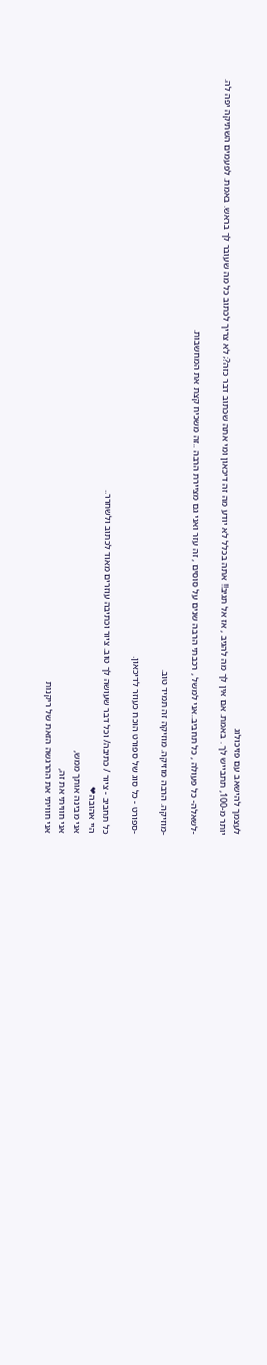לעצמך להישאב עם פזיכולוג
יותר מ-100, תתבייש לך . באמת. אם אין לך מה להגיב , אז אל תגיב!! אתה בכלל לא יודע מה זה דיכאון ומי אתה שכתוב דבר כזה?; לא צריך לכתוב כל מה שעובר לך בראש. באמת. לפעמים השתיקה יפה לה.

-לשאלה- כל פעולה , כל תחביב..אני למשל , רכבתי הרבה שנים על סוסים , זה עזר ואני גם מציירת הרבה ..זה משכיח קצת את המחשבות.

-מוזיקה. הרבה מוזיקה. מוזיקה זה תמיד טוב.

-ספורט - כל סוג של ספורט הוכח כעוזר לדיכאון.

כל תחביב - ציור / כתיבה/ וכל דבר שעושה לך טוב. ציור וכתיבה עוזרים מאוד לכתוב ולשחרר..
היי אהובה❤
אני מבינה אותך ממש,
אני חוויתי את זה,
אני חוויתי את ההרגשה הזאת של ריקנות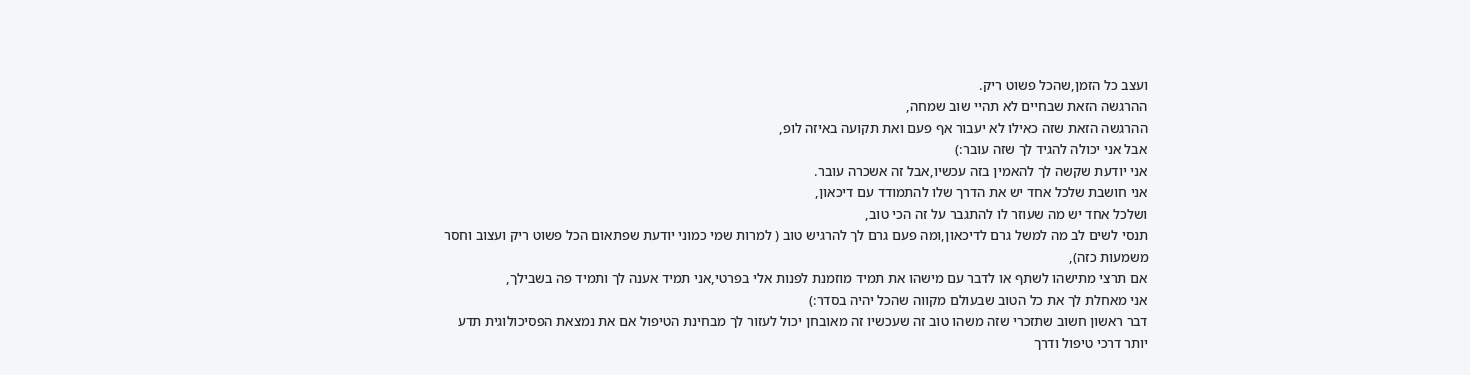ועצב כל הזמן,שהכל פשוט ריק.
ההרגשה הזאת שבחיים לא תהיי שוב שמחה,
ההרגשה הזאת שזה כאילו לא יעבור אף פעם ואת תקועה באיזה לופ,
אבל אני יכולה להגיד לך שזה עובר:)
אני יודעת שקשה לך להאמין בזה עכשיו,אבל זה אשכרה עובר.
אני חושבת שלכל אחד יש את הדרך שלו להתמודד עם דיכאון,
ושלכל אחד יש מה שעוזר לו להתגבר על זה הכי טוב,
תנסי לשים לב מה למשל גרם לדיכאון,ומה פעם גרם לך להרגיש טוב ( למרות שמי כמוני יודעת שפתאום הכל פשוט ריק ועצוב וחסר משמעות כזה),
אם תרצי מתישהו לשתף או לדבר עם מישהו את תמיד מוזמנת לפנות אלי בפרטי,אני תמיד אענה לך ותמיד פה בשבילך,
אני מאחלת לך את כל הטוב שבעולם מקווה שהכל יהיה בסדר:)
דבר ראשון חשוב שתזכרי שזה משהו טוב זה שעכשיו זה מאובחן יכול לעזור לך מבחינת הטיפול אם את נמצאת הפסיכולוגית תדע יותר דרכי טיפול ודרך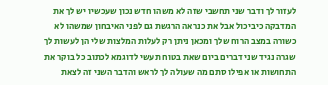לעזור לך ודבר שני תחשבי שזה לא משהו חדש נכון שעכשיו יש לך את המדבקה כיביכול אבל את כנראה הרגשת גם לפני האיבחון שמשהו לא כשורה במצב הרוח שלך ומכאן ניתן רק לעלות המלצות שלי הן לעשות לך שגרה נגיד שני דברים ביום שאת בטוח תעשי לדוגמא לכתוב כל בוקר את התחושות או אפילו סתם מה שעולה לך לראש והדבר השני זה לצאת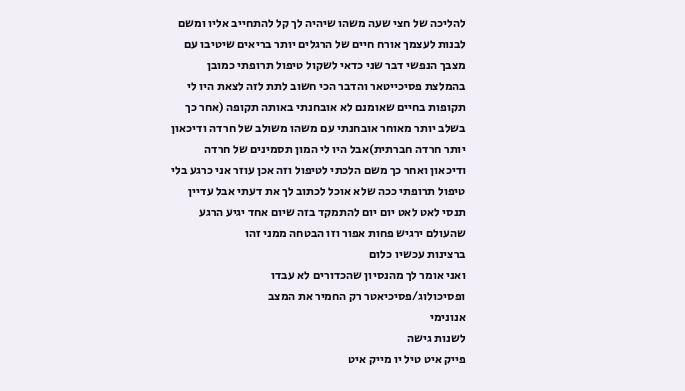להליכה של חצי שעה משהו שיהיה לך קל להתחייב אליו ומשם לבנות לעצמך אורח חיים של הרגלים יותר בריאים שיטיבו עם מצבך הנפשי דבר שני כדאי לשקול טיפול תרופתי כמובן בהמלצת פסיכייטאר והדבר הכי חשוב לתת לזה לצאת היו לי תקופות בחיים שאומנם לא אובחנתי באותה תקופה (אחר כך בשלב יותר מאוחר אובחנתי עם משהו משולב של חרדה ודיכאון יותר חרדה חברתית)אבל היו לי המון תסמינים של חרדה ודיכאון ואחר כך משם הלכתי לטיפול וזה אכן עוזר אני כרגע בלי טיפול תרופתי ככה שלא אוכל לכתוב לך את דעתי אבל עדיין תנסי לאט לאט יום יום להתמקד בזה שיום אחד יגיע הרגע שהעולם ירגיש פחות אפור וזו הבטחה ממני זהו
ברצינות עכשיו כלום
ואני אומר לך מהנסיון שהכדורים לא עבדו ופסיכולוג/פסיכיאטר רק החמיר את המצב
אנונימי
לשנות גישה
פייק איט טיל יו מייק איט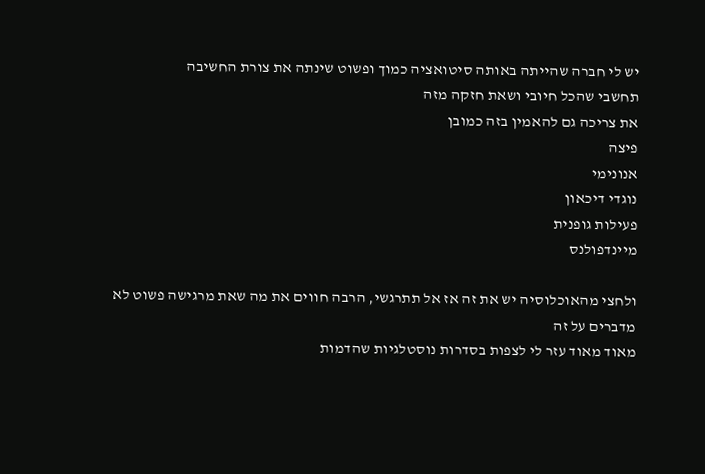יש לי חברה שהייתה באותה סיטואציה כמוך ופשוט שינתה את צורת החשיבה
תחשבי שהכל חיובי ושאת חזקה מזה
את צריכה גם להאמין בזה כמובן
פיצה
אנונימי
נוגדי דיכאון
פעילות גופנית
מיינדפולנס

ולחצי מהאוכלוסיה יש את זה אז אל תתרגשי, הרבה חווים את מה שאת מרגישה פשוט לא מדברים על זה
מאוד מאוד עזר לי לצפות בסדרות נוסטלגיות שהדמות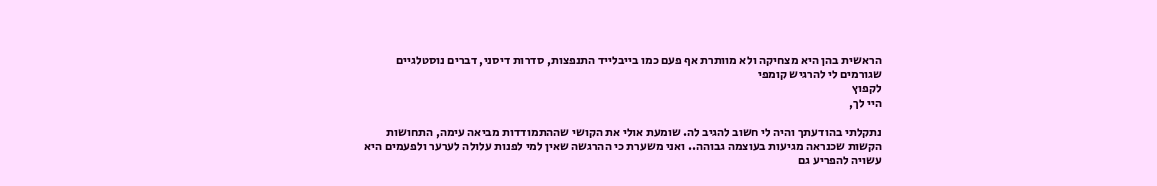הראשית בהן היא מצחיקה ולא מוותרת אף פעם כמו בייבלייד התנפצות, סדרות דיסני, דברים נוסטלגיים שגורמים לי להרגיש קומפי
לקפוץ
היי לך,

נתקלתי בהודעתך והיה לי חשוב להגיב לה. שומעת אולי את הקושי שההתמודדות מביאה עימה, התחושות הקשות שכנראה מגיעות בעוצמה גבוהה.. ואני משערת כי ההרגשה שאין למי לפנות עלולה לערער ולפעמים היא עשויה להפריע גם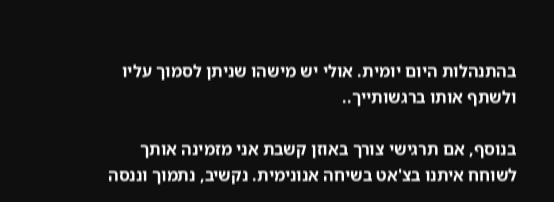בהתנהלות היום יומית. אולי יש מישהו שניתן לסמוך עליו ולשתף אותו ברגשותייך..

בנוסף, אם תרגישי צורך באוזן קשבת אני מזמינה אותך לשוחח איתנו בצ'אט בשיחה אנונימית. נקשיב, נתמוך וננסה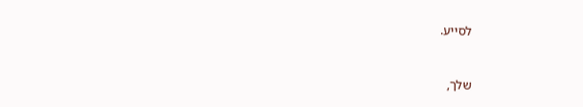לסייע.


שלך,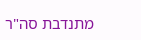מתנדבת סה"ר